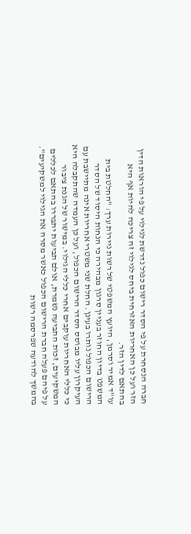חברה הנסחרת על פי הסדר רישום כפול נדרשת לגילוי על פי הוראות הדין הזר ועל כן האחריות האזרחית ביחס לגילוי זה צריכה להיות אף היא בהתאם לדין הזר.
עו"ד אמיר וסרמן, היועץ המשפטי של רשות ניירות ערך: "החלטת בית המשפט בדיון החוזר בעניין סרגון מבהירה כי הנחות היסוד של הסדר הרישום הכפול נותרו בעינן. החלת שני משטרי אחריות אינה מתיישבת עם העיקרון עליו מבוסס הסדר הרישום הכפול, ועל כן העמדה שהתקבלה היא כי כללי האחריות עוקבים אחרי כללי הגילוי. במישור של הגנת ציבור המשקיעים, זכות התביעה נשמרת, אולם תביעות יתבררו בהתאם לכללים על פיהם פעלה חברת הרישום הכפול כאשר מסרה את הגילוי למשקיעים".
בהמשך להודעה שפרסמה רשות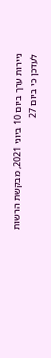ניירות ערך ביום 10 ביוני 2021, מבקשת הרשות לעדכן כי ביום 27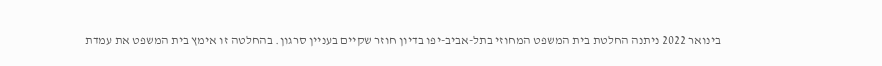בינואר 2022 ניתנה החלטת בית המשפט המחוזי בתל-אביב-יפו בדיון חוזר שקיים בעניין סרגון. בהחלטה זו אימץ בית המשפט את עמדת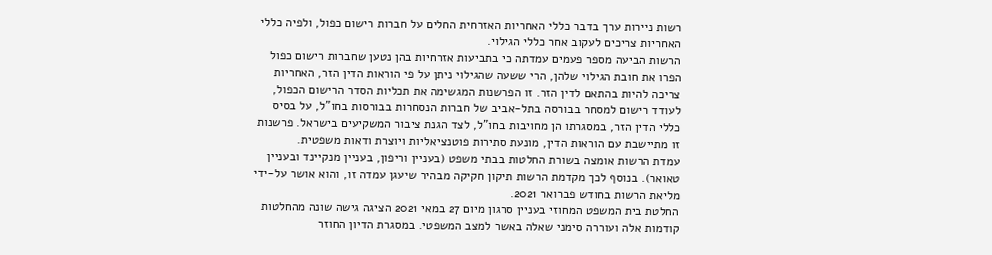רשות ניירות ערך בדבר כללי האחריות האזרחית החלים על חברות רישום כפול, ולפיה כללי האחריות צריכים לעקוב אחר כללי הגילוי.
הרשות הביעה מספר פעמים עמדתה כי בתביעות אזרחיות בהן נטען שחברות רישום כפול הפרו את חובת הגילוי שלהן, הרי ששעה שהגילוי ניתן על פי הוראות הדין הזר, האחריות צריכה להיות בהתאם לדין הזר. זו הפרשנות המגשימה את תכליות הסדר הרישום הכפול, לעודד רישום למסחר בבורסה בתל-אביב של חברות הנסחרות בבורסות בחו"ל, על בסיס כללי הדין הזר, במסגרתו הן מחויבות בחו"ל, לצד הגנת ציבור המשקיעים בישראל. פרשנות זו מתיישבת עם הוראות הדין, מונעת סתירות פוטנציאליות ויוצרת ודאות משפטית.
עמדת הרשות אומצה בשורת החלטות בבתי משפט (בעניין וריפון, בעניין מנקיינד ובעניין טאואר). בנוסף לכך מקדמת הרשות תיקון חקיקה מבהיר שיעגן עמדה זו, והוא אושר על-ידי מליאת הרשות בחודש פברואר 2021.
החלטת בית המשפט המחוזי בעניין סרגון מיום 27 במאי 2021 הציגה גישה שונה מהחלטות קודמות אלה ועוררה סימני שאלה באשר למצב המשפטי. במסגרת הדיון החוזר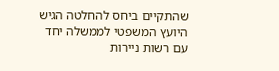שהתקיים ביחס להחלטה הגיש היועץ המשפטי לממשלה יחד עם רשות ניירות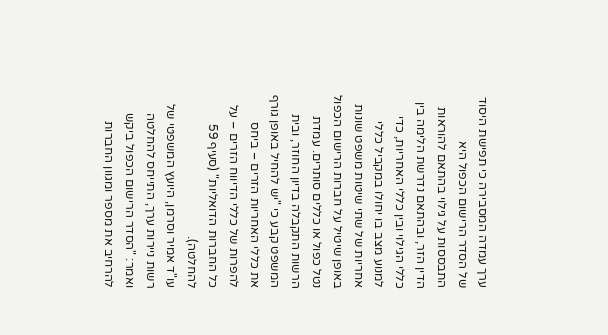ערך עמדה המסבירה כי תפישת היסוד של הסדר הרישום הכפול היא התבססות על גילוי בהתאם להוראות הדין הזר, ובהתאם נדרשת הלימה בין כללי הגילוי ובין כללי האחריות, כדי למנוע מצב בו יחולו במקביל כללי אחריות של שתי שיטות משפט שונות באופן שיטיל על חברות הרישום הכפול נטל כפול או כללים סותרים. עמדת הרשות התקבלה בדיון החוזר, ובית המשפט קבע כי "יש להחיל באופן גורף את כללי האחריות הזרים – ביחס להפרות של כללי הדיווח הזרים – על כל החברות הדואליות" (סעיף 59 להחלטה).
עו"ד אמיר וסרמן, היועץ המשפטי של רשות ניירות ערך, התייחס להחלטה ואמר: "הסדר הרישום הכפול ביקש להרחיב את מספר ומגוון החברות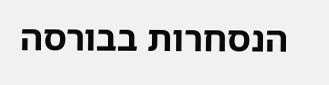הנסחרות בבורסה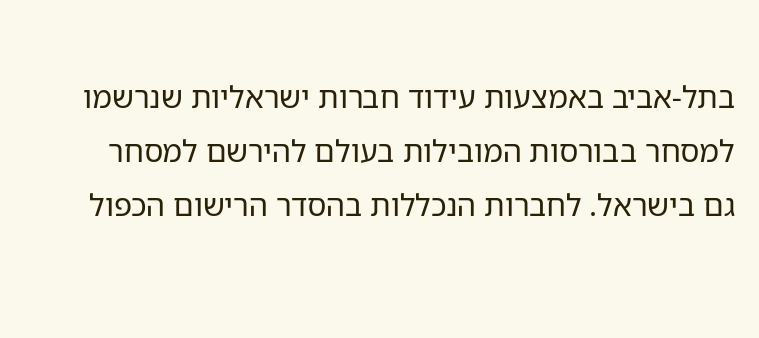בתל-אביב באמצעות עידוד חברות ישראליות שנרשמו למסחר בבורסות המובילות בעולם להירשם למסחר גם בישראל. לחברות הנכללות בהסדר הרישום הכפול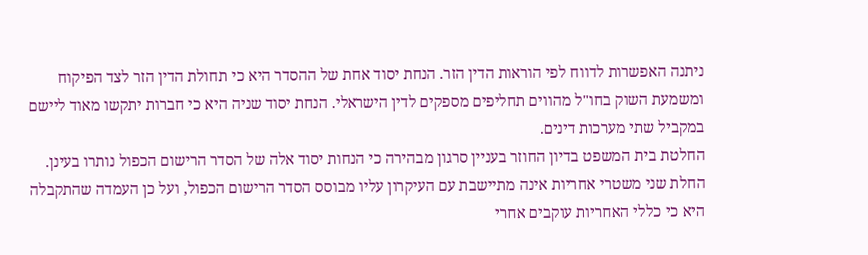ניתנה האפשרות לדווח לפי הוראות הדין הזר. הנחת יסוד אחת של ההסדר היא כי תחולת הדין הזר לצד הפיקוח ומשמעת השוק בחו"ל מהווים תחליפים מספקים לדין הישראלי. הנחת יסוד שניה היא כי חברות יתקשו מאוד ליישם במקביל שתי מערכות דינים.
החלטת בית המשפט בדיון החוזר בעניין סרגון מבהירה כי הנחות יסוד אלה של הסדר הרישום הכפול נותרו בעינן. החלת שני משטרי אחריות אינה מתיישבת עם העיקרון עליו מבוסס הסדר הרישום הכפול, ועל כן העמדה שהתקבלה היא כי כללי האחריות עוקבים אחרי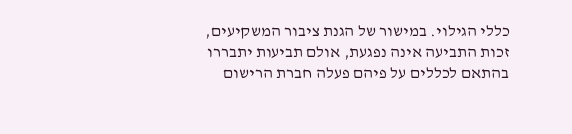כללי הגילוי. במישור של הגנת ציבור המשקיעים, זכות התביעה אינה נפגעת, אולם תביעות יתבררו בהתאם לכללים על פיהם פעלה חברת הרישום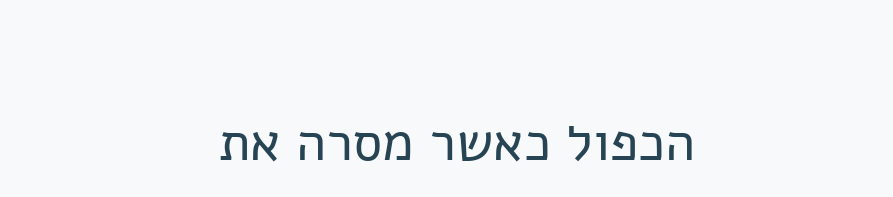הכפול כאשר מסרה את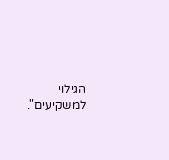הגילוי למשקיעים".